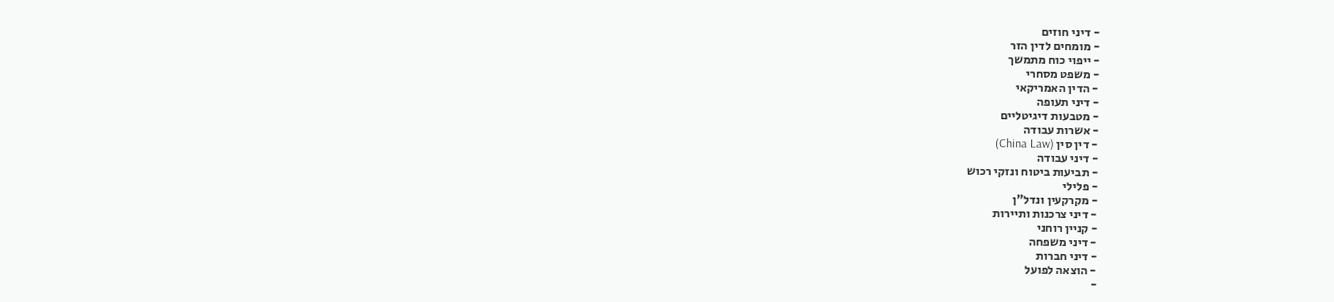- דיני חוזים
- מומחים לדין הזר
- ייפוי כוח מתמשך
- משפט מסחרי
- הדין האמריקאי
- דיני תעופה
- מטבעות דיגיטליים
- אשרות עבודה
- דין סין (China Law)
- דיני עבודה
- תביעות ביטוח ונזקי רכוש
- פלילי
- מקרקעין ונדל"ן
- דיני צרכנות ותיירות
- קניין רוחני
- דיני משפחה
- דיני חברות
- הוצאה לפועל
-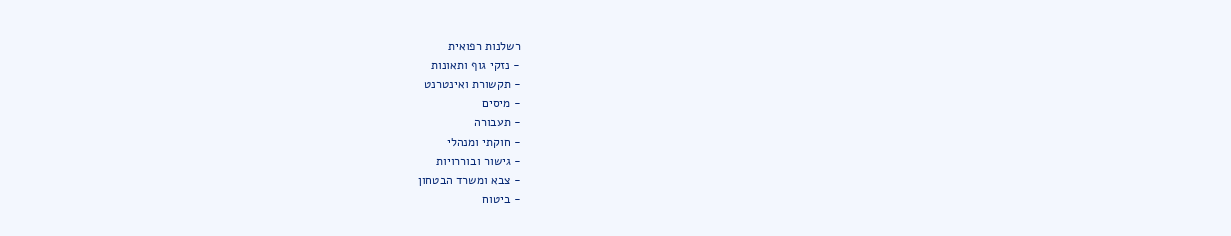רשלנות רפואית
- נזקי גוף ותאונות
- תקשורת ואינטרנט
- מיסים
- תעבורה
- חוקתי ומנהלי
- גישור ובוררויות
- צבא ומשרד הבטחון
- ביטוח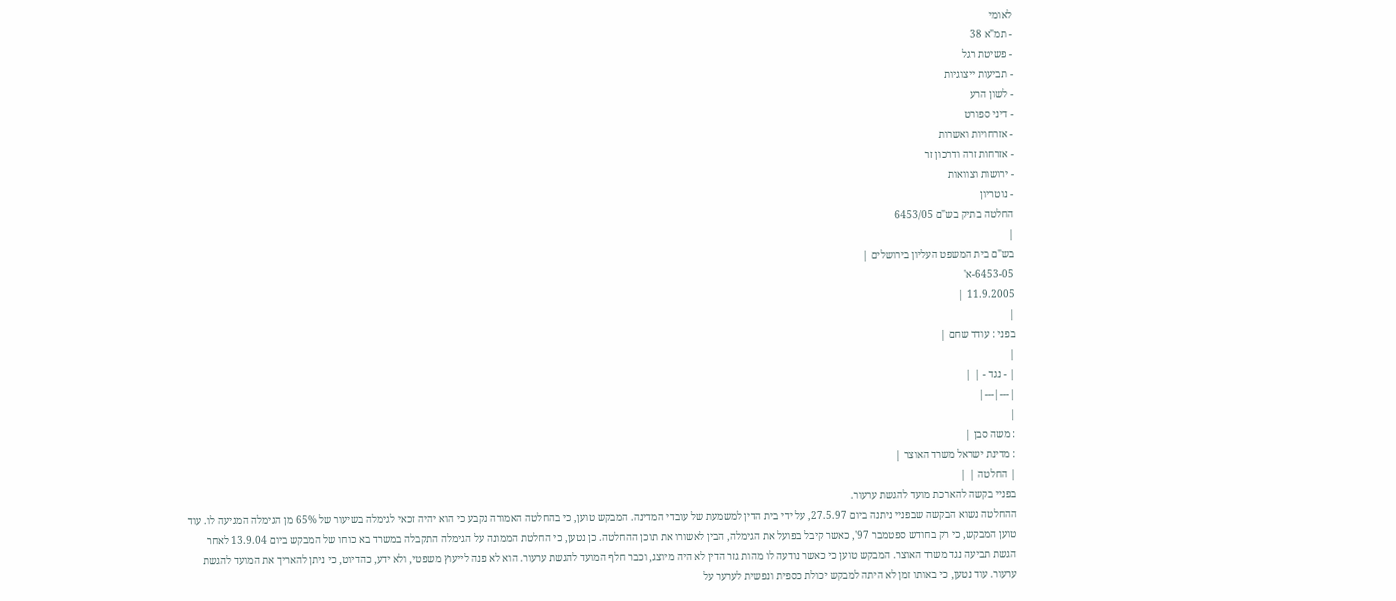לאומי
- תמ"א 38
- פשיטת רגל
- תביעות ייצוגיות
- לשון הרע
- דיני ספורט
- אזרחויות ואשרות
- אזרחות זרה ודרכון זר
- ירושות וצוואות
- נוטריון
החלטה בתיק בש"ם 6453/05
|
בש"ם בית המשפט העליון בירושלים |
6453-05-א'
11.9.2005 |
|
בפני : עודד שחם |
|
| - נגד - | |
|---|---|
|
: משה סבן |
: מדינת ישראל משרד האוצר |
| החלטה | |
בפניי בקשה להארכת מועד להגשת ערעור.
ההחלטה נשוא הבקשה שבפניי ניתנה ביום 27.5.97, על ידי בית הדין למשמעת של עובדי המדינה. המבקש טוען, כי בהחלטה האמורה נקבע כי הוא יהיה זכאי לגימלה בשיעור של 65% מן הגימלה המגיעה לו. עוד טוען המבקש, כי רק בחודש ספטמבר 97', כאשר קיבל בפועל את הגימלה, הבין לאשורו את תוכן ההחלטה. כן נטען, כי החלטת הממונה על הגימלה התקבלה במשרד בא כוחו של המבקש ביום 13.9.04 לאחר הגשת תביעה נגד משרד האוצר. המבקש טוען כי כאשר נודעה לו מהות גזר הדין לא היה מיוצג, וכבר חלף המועד להגשת ערעור. הוא לא פנה לייעוץ משפטי, ולא ידע, כהדיוט, כי ניתן להאריך את המועד להגשת ערעור. עוד נטען, כי באותו זמן לא היתה למבקש יכולת כספית ונפשית לערער על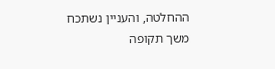ההחלטה, והעניין נשתכח משך תקופה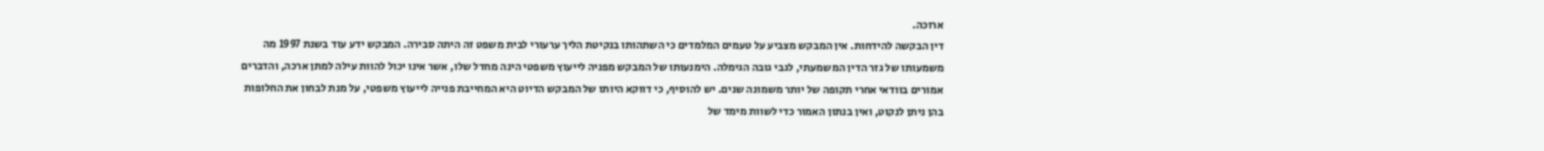ארוכה.
דין הבקשה להידחות. אין המבקש מצביע על טעמים המלמדים כי השתהותו בנקיטת הליך ערעורי לבית משפט זה היתה סבירה. המבקש ידע עוד בשנת 1997 מה משמעותו של גזר הדין המשמעתי, לגבי גובה הגימלה. הימנעותו של המבקש מפניה לייעוץ משפטי הינה מחדל שלו, אשר אינו יכול להוות עילה למתן ארכה, והדברים אמורים בוודאי אחרי תקופה של יותר משמונה שנים. יש להוסיף, כי דווקא היותו של המבקש הדיוט היא המחייבת פנייה לייעוץ משפטי, על מנת לבחון את החלופות בהן ניתן לנקוט, ואין בנתון האמור כדי לשוות מימד של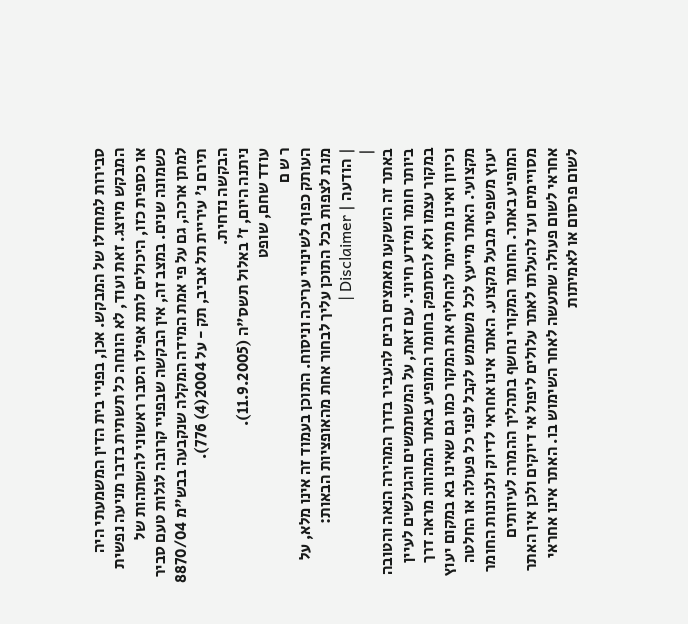סבירות למחדלו של המבקש. אכן, בפניי בית הדין המשמעתי היה המבקש מיוצג. זאת ועוד, לא הונחה כל תשתית בדבר מניעה נפשית או כספית כזו, היכולים לתת אפילו הסבר ראשוני להשתהות של כשמונה שנים. במצב זה, אין הבקשה שבפניי קרובה לגלות טעם סביר למתן ארכה, גם על פי אמת המידה המקלה שנקבעה בבש"מ 8870/04 תירם נ' עיריית תל אביב, תק - על 2004(4) 776).
הבקשה נדחית.
ניתנה היום, ז' באלול תשס"ה (11.9.2005).
עודד שחם, שופט
ר ש ם
העותק כפוף לשינויי עריכה וניסוח. התוכן בעמוד זה אינו מלא, על מנת לצפות בכל התוכן עליך לבחור אחת מהאופציות הבאות:
| הודעה | Disclaimer |
|
באתר זה הושקעו מאמצים רבים להעביר בדרך המהירה הנאה והטובה ביותר חומר ומידע חיוני. עם זאת, על המשתמשים והגולשים לעיין במקור עצמו ולא להסתפק בחומר המופיע באתר המהווה מראה דרך וכיוון ואינו מתיימר להחליף את המקור כמו גם שאינו בא במקום יעוץ מקצועי. האתר מייעץ לכל משתמש לקבל לפני כל פעולה או החלטה יעוץ משפטי מבעל מקצוע. האתר אינו אחראי לדיוק ולנכונות החומר המופיע באתר. החומר המקורי נחשף בתהליך ההמרה לעיוותים מסויימים ועד להעלתו לאתר עלולים ליפול אי דיוקים ולכן אין האתר אחראי לשום פעולה שתעשה לאחר השימוש בו. האתר אינו אחראי לשום פרסום או לאמיתות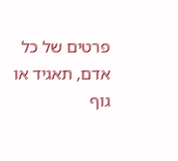פרטים של כל אדם, תאגיד או גוף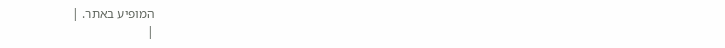המופיע באתר. |
|